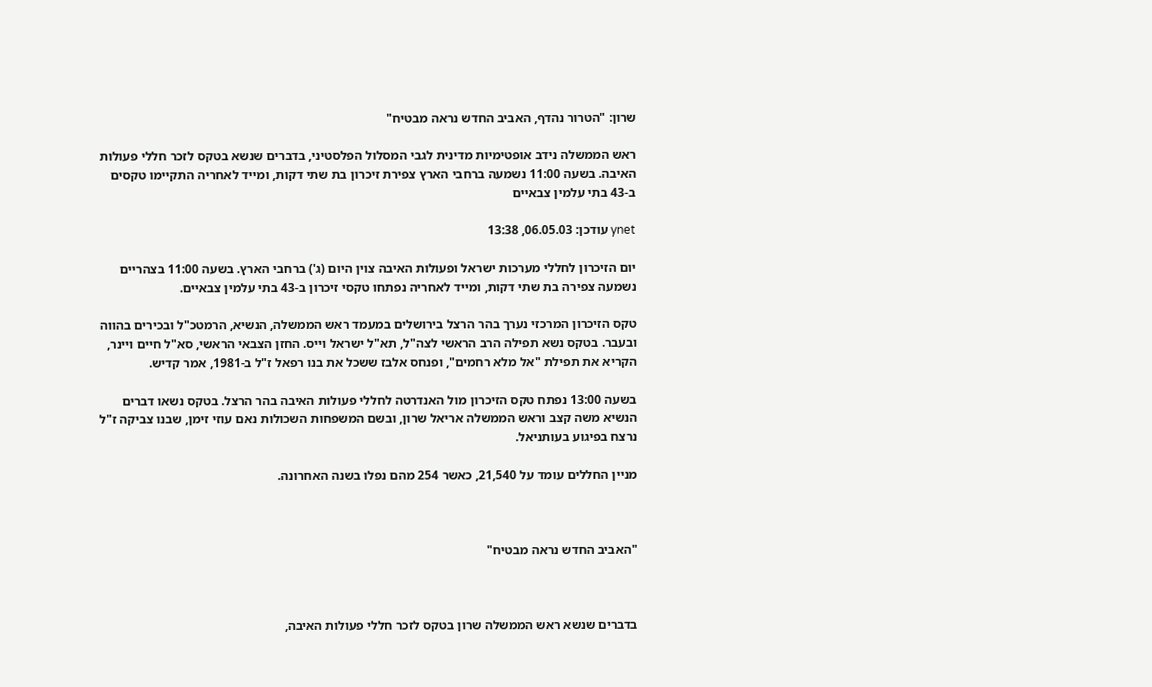שרון: "הטרור נהדף, האביב החדש נראה מבטיח"

ראש הממשלה נידב אופטימיות מדינית לגבי המסלול הפלסטיני, בדברים שנשא בטקס לזכר חללי פעולות האיבה. בשעה 11:00 נשמעה ברחבי הארץ צפירת זיכרון בת שתי דקות, ומייד לאחריה התקיימו טקסים ב-43 בתי עלמין צבאיים

ynet עודכן: 06.05.03, 13:38

יום הזיכרון לחללי מערכות ישראל ופעולות האיבה צוין היום (ג') ברחבי הארץ. בשעה 11:00 בצהריים נשמעה צפירה בת שתי דקות, ומייד לאחריה נפתחו טקסי זיכרון ב-43 בתי עלמין צבאיים.

טקס הזיכרון המרכזי נערך בהר הרצל בירושלים במעמד ראש הממשלה, הנשיא, הרמטכ"ל ובכירים בהווה ובעבר. בטקס נשא תפילה הרב הראשי לצה"ל, תא"ל ישראל וייס. החזן הצבאי הראשי, סא"ל חיים ויינר, הקריא את תפילת "אל מלא רחמים", ופנחס אלבז ששכל את בנו רפאל ז"ל ב-1981, אמר קדיש.

בשעה 13:00 נפתח טקס הזיכרון מול האנדרטה לחללי פעולות האיבה בהר הרצל. בטקס נשאו דברים הנשיא משה קצב וראש הממשלה אריאל שרון, ובשם המשפחות השכולות נאם עוזי זימן, שבנו צביקה ז"ל נרצח בפיגוע בעותניאל.

מניין החללים עומד על 21,540, כאשר 254 מהם נפלו בשנה האחרונה.



"האביב החדש נראה מבטיח"



בדברים שנשא ראש הממשלה שרון בטקס לזכר חללי פעולות האיבה,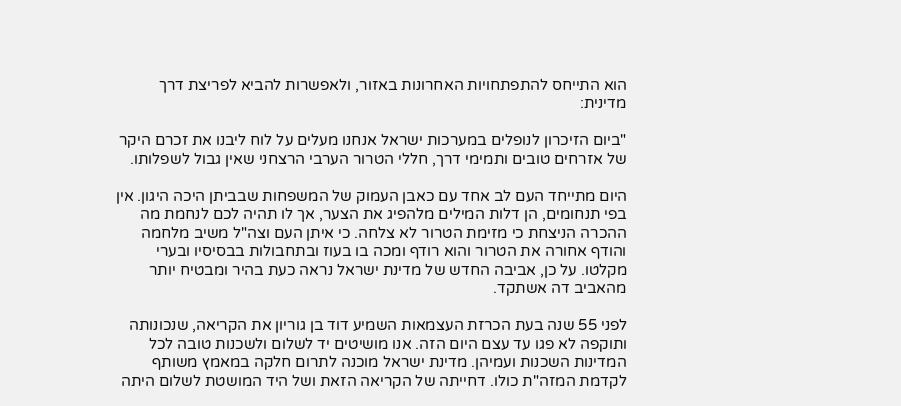הוא התייחס להתפתחויות האחרונות באזור, ולאפשרות להביא לפריצת דרך מדינית:

"ביום הזיכרון לנופלים במערכות ישראל אנחנו מעלים על לוח ליבנו את זכרם היקר של אזרחים טובים ותמימי דרך, חללי הטרור הערבי הרצחני שאין גבול לשפלותו.

היום מתייחד העם לב אחד עם כאבן העמוק של המשפחות שבביתן היכה היגון. אין בפי תנחומים, הן דלות המילים מלהפיג את הצער, אך לו תהיה לכם לנחמת מה ההכרה הניצחת כי מזימת הטרור לא צלחה. כי איתן העם וצה"ל משיב מלחמה והודף אחורה את הטרור והוא רודף ומכה בו בעוז ובתחבולות בבסיסיו ובערי מקלטו. על כן, אביבה החדש של מדינת ישראל נראה כעת בהיר ומבטיח יותר מהאביב דה אשתקד.

לפני 55 שנה בעת הכרזת העצמאות השמיע דוד בן גוריון את הקריאה, שנכונותה ותוקפה לא פגו עד עצם היום הזה. אנו מושיטים יד לשלום ולשכנות טובה לכל המדינות השכנות ועמיהן. מדינת ישראל מוכנה לתרום חלקה במאמץ משותף לקדמת המזה"ת כולו. דחייתה של הקריאה הזאת ושל היד המושטת לשלום היתה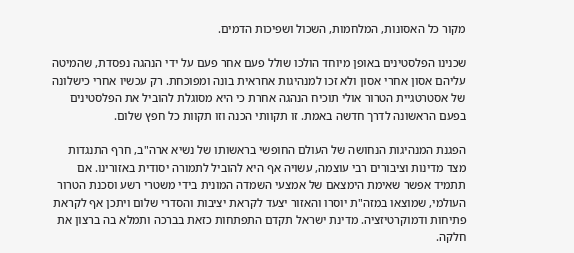מקור כל האסונות, המלחמות, השכול ושפיכות הדמים.

שכנינו הפלסטינים באופן מיוחד הולכו שולל פעם אחר פעם על ידי הנהגה נפסדת, שהמיטה עליהם אסון אחרי אסון ולא זכו למנהיגות אחראית בונה ומפוכחת. רק עכשיו אחרי כישלונה של אסטרטגיית הטרור אולי תוכיח הנהגה אחרת כי היא מסוגלת להוביל את הפלסטינים בפעם הראשונה לדרך חדשה באמת. זו תקוותי הכנה וזו תקוות כל חפץ שלום.

הפגנת המנהיגות הנחושה של העולם החופשי בראשותו של נשיא ארה"ב, חרף התנגדות מצד מדינות וציבורים רבי עוצמה, עשויה אף היא להוביל לתמורה יסודית באזורינו. אם תתמיד אפשר שאימת הימצאם של אמצעי השמדה המונית בידי משטרי רשע וסכנת הטרור העולמי, שמוצאו במזה"ת יוסרו והאזור יצעד לקראת יציבות והסדרי שלום ויתכן אף לקראת פתיחות ודמוקרטיזציה. מדינת ישראל תקדם התפתחות כזאת בברכה ותמלא בה ברצון את חלקה.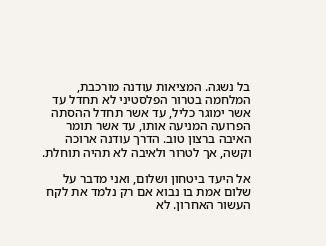בל נשגה. המציאות עודנה מורכבת, המלחמה בטרור הפלסטיני לא תחדל עד אשר ימוגר כליל, עד אשר תחדל ההסתה הפרועה המניעה אותו, עד אשר תומר האיבה ברצון טוב. הדרך עודנה ארוכה וקשה, אך לטרור ולאיבה לא תהיה תוחלת.

אל היעד ביטחון ושלום, ואני מדבר על שלום אמת בו נבוא אם רק נלמד את לקח העשור האחרון. לא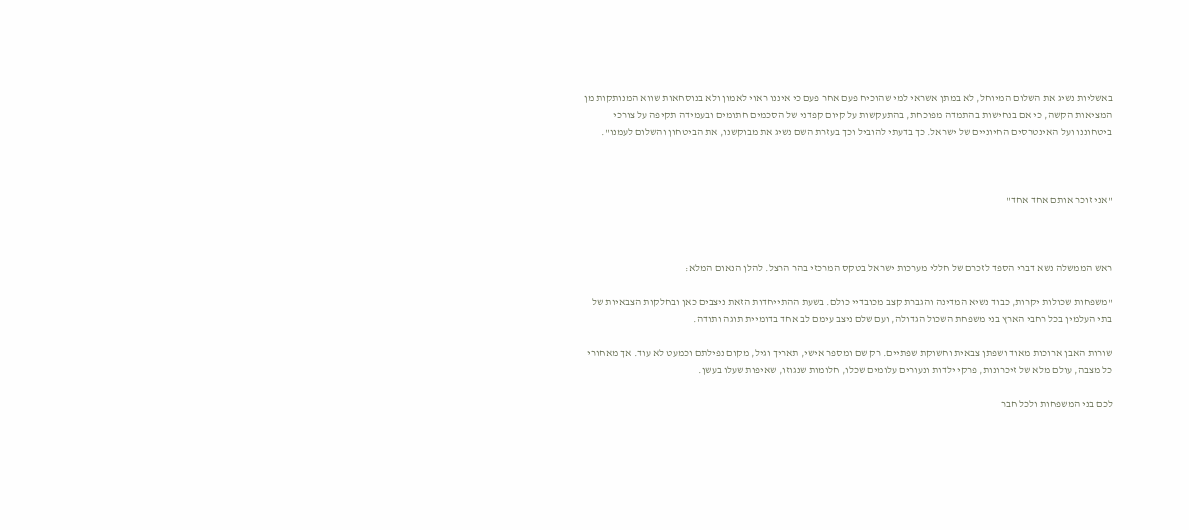באשליות נשיג את השלום המיוחל, לא במתן אשראי למי שהוכיח פעם אחר פעם כי איננו ראוי לאמון ולא בנוסחאות שווא המנותקות מן המציאות הקשה, כי אם בנחישות בהתמדה מפוכחת, בהתעקשות על קיום קפדני של הסכמים חתומים ובעמידה תקיפה על צורכי ביטחוננו ועל האינטרסים החיוניים של ישראל. כך בדעתי להוביל וכך בעזרת השם נשיג את מבוקשנו, את הביטחון והשלום לעמנו".



"אני זוכר אותם אחד אחד"



ראש הממשלה נשא דברי הספד לזכרם של חללי מערכות ישראל בטקס המרכזי בהר הרצל. להלן הנאום המלא:

"משפחות שכולות יקרות, כבוד נשיא המדינה והגברת קצב מכובדיי כולם. בשעת ההתייחדות הזאת ניצבים כאן ובחלקות הצבאיות של בתי העלמין בכל רחבי הארץ בני משפחת השכול הגדולה, ועם שלם ניצב עימם לב אחד בדומיית תוגה ותודה.

שורות האבן ארוכות מאוד ושפתן צבאית וחשוקת שפתיים. רק שם ומספר אישי, תאריך וגיל, מקום נפילתם וכמעט לא עוד. אך מאחורי כל מצבה, עולם מלא של זיכרונות, פרקי ילדות ונעורים עלומים שכלו, חלומות שנגוזו, שאיפות שעלו בעשן.

לכם בני המשפחות ולכל חבר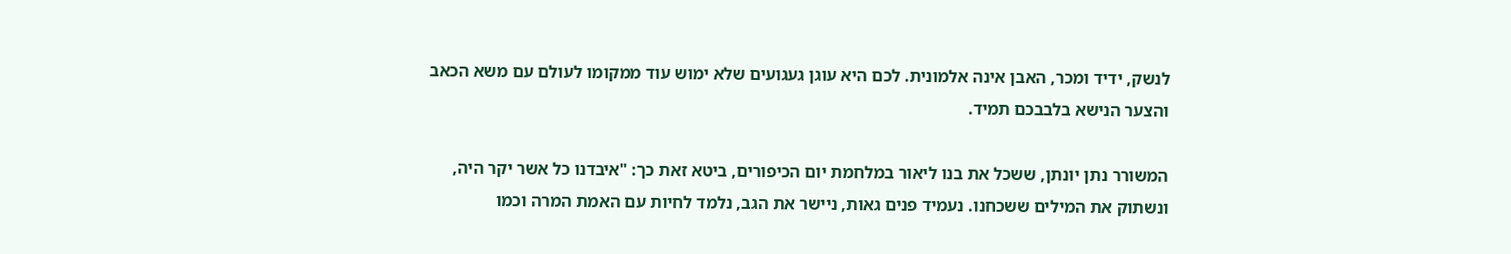לנשק, ידיד ומכר, האבן אינה אלמונית. לכם היא עוגן געגועים שלא ימוש עוד ממקומו לעולם עם משא הכאב והצער הנישא בלבבכם תמיד.

המשורר נתן יונתן, ששכל את בנו ליאור במלחמת יום הכיפורים, ביטא זאת כך: "איבדנו כל אשר יקר היה, ונשתוק את המילים ששכחנו. נעמיד פנים גאות, ניישר את הגב, נלמד לחיות עם האמת המרה וכמו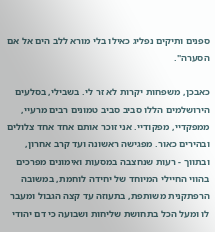ספנים ותיקים נפליג כאילו בלי מורא ללב הים אל אם הסערה".

כאבכן, משפחות יקרות לא זר לי. בשבילי, בסלעים הירושלמים הללו סביב סביב טמונים רבים מרעיי, ממפקדיי, מפקודיי. אני זוכר אותם אחד אחד צלולים ובהירים כאור. מפגישה ראשונה ועד קרב אחרון, ובתווך - רעות שנחצבה במסעות ואימונים מפרכים בהווי החיילי המיוחד של יחידה לוחמת, במשובה הרפתקנית משותפת, בתעוזה עד קצה הגבול ומעבר לו ומעל הכל בתחושת שליחות ושבועה כי דם יהודי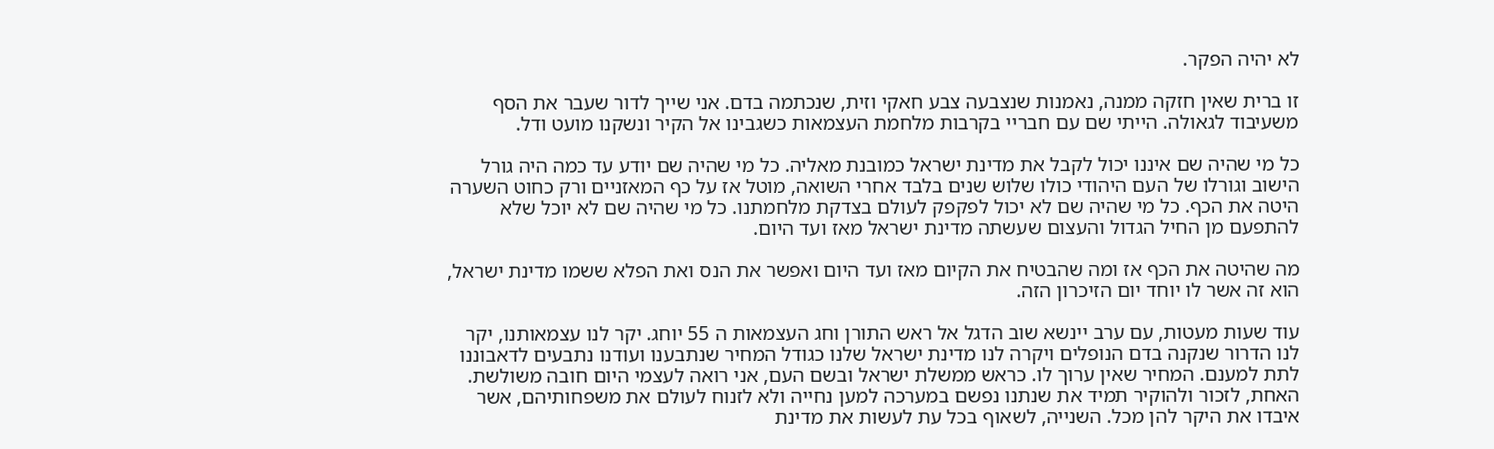לא יהיה הפקר.

זו ברית שאין חזקה ממנה, נאמנות שנצבעה צבע חאקי וזית, שנכתמה בדם. אני שייך לדור שעבר את הסף משעיבוד לגאולה. הייתי שם עם חבריי בקרבות מלחמת העצמאות כשגבינו אל הקיר ונשקנו מועט ודל.

כל מי שהיה שם איננו יכול לקבל את מדינת ישראל כמובנת מאליה. כל מי שהיה שם יודע עד כמה היה גורל הישוב וגורלו של העם היהודי כולו שלוש שנים בלבד אחרי השואה, מוטל אז על כף המאזניים ורק כחוט השערה היטה את הכף. כל מי שהיה שם לא יכול לפקפק לעולם בצדקת מלחמתנו. כל מי שהיה שם לא יוכל שלא להתפעם מן החיל הגדול והעצום שעשתה מדינת ישראל מאז ועד היום.

מה שהיטה את הכף אז ומה שהבטיח את הקיום מאז ועד היום ואפשר את הנס ואת הפלא ששמו מדינת ישראל, הוא זה אשר לו יוחד יום הזיכרון הזה.

עוד שעות מעטות, עם ערב יינשא שוב הדגל אל ראש התורן וחג העצמאות ה 55 יוחג. יקר לנו עצמאותנו, יקר לנו הדרור שנקנה בדם הנופלים ויקרה לנו מדינת ישראל שלנו כגודל המחיר שנתבענו ועודנו נתבעים לדאבוננו לתת למענם. המחיר שאין ערוך לו. כראש ממשלת ישראל ובשם העם, אני רואה לעצמי היום חובה משולשת. האחת, לזכור ולהוקיר תמיד את שנתנו נפשם במערכה למען נחייה ולא לזנוח לעולם את משפחותיהם, אשר איבדו את היקר להן מכל. השנייה, לשאוף בכל עת לעשות את מדינת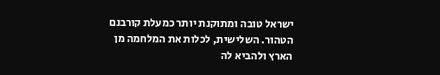ישראל טובה ומתוקנת יותר כמעלת קורבנם הטהור. השלישית, לכלות את המלחמה מן הארץ ולהביא לה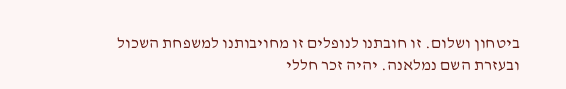ביטחון ושלום. זו חובתנו לנופלים זו מחויבותנו למשפחת השכול ובעזרת השם נמלאנה. יהיה זכר חללי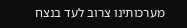מערכותינו צרוב לעד בנצח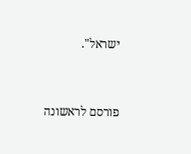ישראל".


פורסם לראשונה